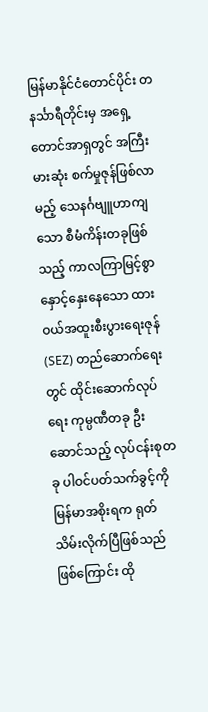မြန်မာနိုင်ငံတောင်ပိုင်း တနင်္သာရီတိုင်းမှ အရှေ့တောင်အာရှတွင် အကြီးမားဆုံး စက်မှုဇုန်ဖြစ်လာမည့် သေနင်္ဂဗျူဟာကျသော စီမံကိန်းတခုဖြစ်သည့် ကာလကြာမြင့်စွာ နှောင့်နှေးနေသော ထားဝယ်အထူးစီးပွားရေးဇုန် (SEZ) တည်ဆောက်ရေးတွင် ထိုင်းဆောက်လုပ်ရေး ကုမ္ပဏီတခု ဦးဆောင်သည့် လုပ်ငန်းစုတခု ပါဝင်ပတ်သက်ခွင့်ကို မြန်မာအစိုးရက ရုတ်သိမ်းလိုက်ပြီဖြစ်သည်ဖြစ်ကြောင်း ထို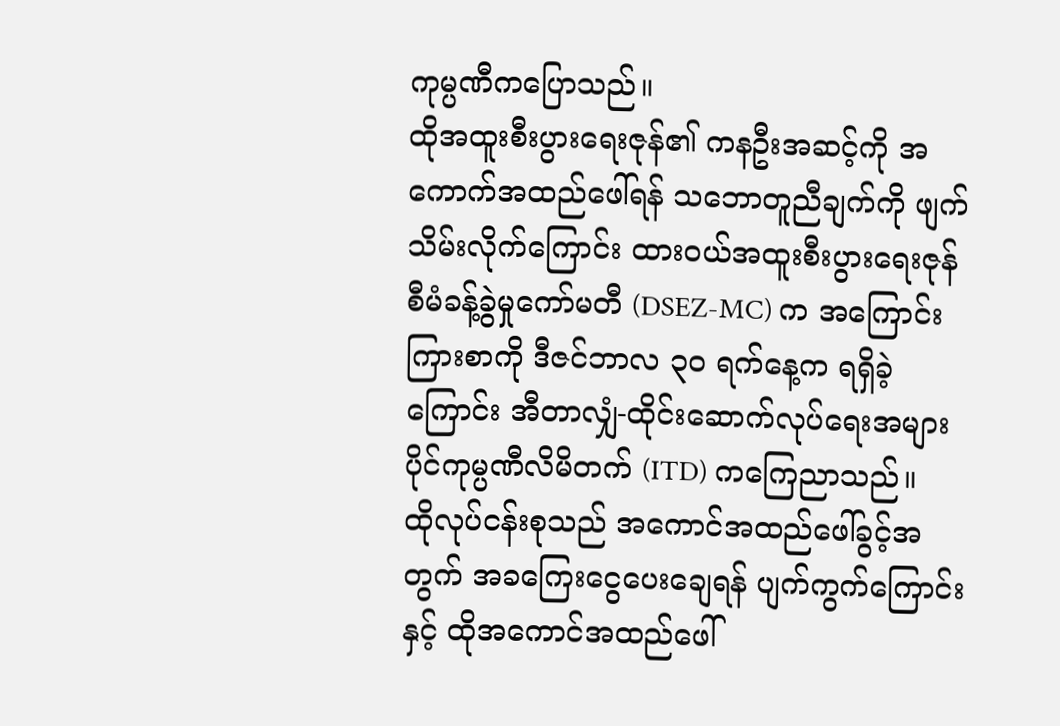ကုမ္ပဏီကပြောသည်။
ထိုအထူးစီးပွားရေးဇုန်၏ ကနဦးအဆင့်ကို အကောက်အထည်ဖေါ်ရန် သဘောတူညီချက်ကို ဖျက်သိမ်းလိုက်ကြောင်း ထားဝယ်အထူးစီးပွားရေးဇုန် စီမံခန့်ခွဲမှုကော်မတီ (DSEZ-MC) က အကြောင်းကြားစာကို ဒီဇင်ဘာလ ၃၀ ရက်နေ့က ရရှိခဲ့ကြောင်း အီတာလျှံ-ထိုင်းဆောက်လုပ်ရေးအများပိုင်ကုမ္ပဏီလိမိတက် (ITD) ကကြေညာသည်။
ထိုလုပ်ငန်းစုသည် အကောင်အထည်ဖေါ်ခွင့်အတွက် အခကြေးငွေပေးချေရန် ပျက်ကွက်ကြောင်းနှင့် ထိုအကောင်အထည်ဖေါ်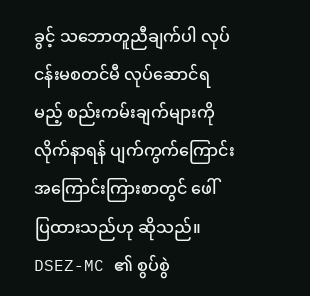ခွင့် သဘောတူညီချက်ပါ လုပ်ငန်းမစတင်မီ လုပ်ဆောင်ရမည့် စည်းကမ်းချက်များကို လိုက်နာရန် ပျက်ကွက်ကြောင်း အကြောင်းကြားစာတွင် ဖေါ်ပြထားသည်ဟု ဆိုသည်။
DSEZ-MC ၏ စွပ်စွဲ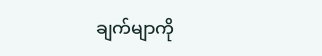ချက်မျာကို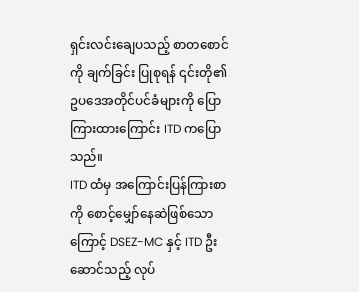ရှင်းလင်းချေပသည့် စာတစောင်ကို ချက်ခြင်း ပြုစုရန် ၎င်းတို၏ ဥပဒေအတိုင်ပင်ခံများကို ပြောကြားထားကြောင်း ITD ကပြောသည်။
ITD ထံမှ အကြောင်းပြန်ကြားစာကို စောင့်မျှော်နေဆဲဖြစ်သောကြောင့် DSEZ-MC နှင့် ITD ဦးဆောင်သည့် လုပ်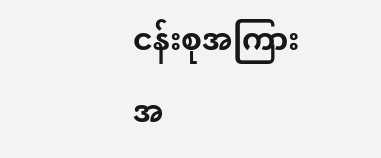ငန်းစုအကြား အ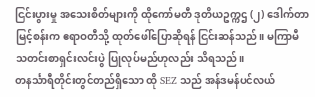ငြင်းပွားမှု အသေးစိတ်များကို ထိုကော်မတီ ဒုတိယဥက္ကဌ (၂) ဒေါက်တာမြင့်စန်းက ဧရာဝတီသို့ ထုတ်ဖေါ်ပြောဆိုရန် ငြင်းဆန်သည်။ မကြာမီ သတင်းစာရှင်းလင်းပွဲ ပြုလုပ်မည်ဟုလည်း သိရသည်။
တနင်္သာရီတိုင်းတွင်တည်ရှိသော ထို SEZ သည် အန်ဒမန်ပင်လယ်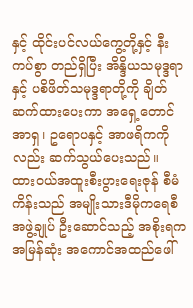နှင့် ထိုင်းပင်လယ်ကွေ့တို့နှင့် နီးကပ်စွာ တည်ရှိပြီး အိန္ဒိယသမုဒ္ဒရာနှင့် ပစိဖိတ်သမုဒ္ဒရာတို့ကို ချိတ်ဆက်ထားပေးကာ အရှေ့တောင်အာရှ၊ ဥရောပနှင့် အာဖရိကကိုလည်း ဆက်သွယ်ပေးသည်။
ထားဝယ်အထူးစီးပွားရေးဇုန် စီမံကိန်းသည် အမျိုးသားဒီမိုကရေစီအဖွဲ့ချုပ် ဦးဆောင်သည့် အစိုးရက အမြန်ဆုံး အကောင်အထည်ဖေါ်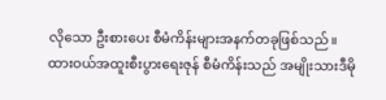လိုသော ဦးစားပေး စီမံကိန်းများအနက်တခုဖြစ်သည်။
ထားဝယ်အထူးစီးပွားရေးဇုန် စီမံကိန်းသည် အမျိုးသားဒီမို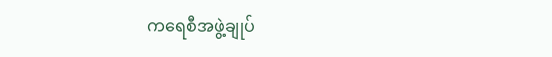ကရေစီအဖွဲ့ချုပ်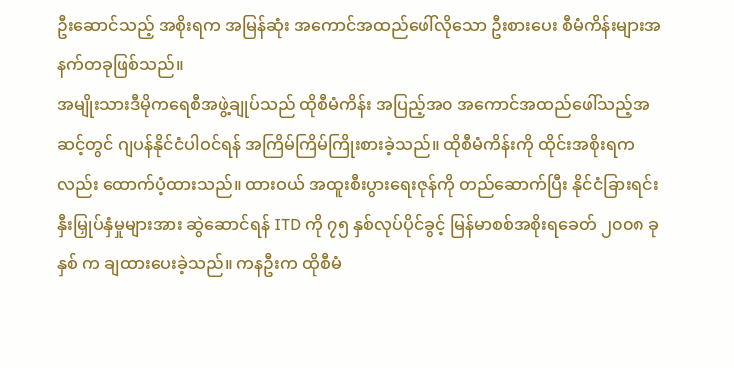ဦးဆောင်သည့် အစိုးရက အမြန်ဆုံး အကောင်အထည်ဖေါ်လိုသော ဦးစားပေး စီမံကိန်းများအနက်တခုဖြစ်သည်။
အမျိုးသားဒီမိုကရေစီအဖွဲ့ချုပ်သည် ထိုစီမံကိန်း အပြည့်အ၀ အကောင်အထည်ဖေါ်သည့်အဆင့်တွင် ဂျပန်နိုင်ငံပါဝင်ရန် အကြိမ်ကြိမ်ကြိုးစားခဲ့သည်။ ထိုစီမံကိန်းကို ထိုင်းအစိုးရကလည်း ထောက်ပံ့ထားသည်။ ထားဝယ် အထူးစီးပွားရေးဇုန်ကို တည်ဆောက်ပြီး နိုင်ငံခြားရင်းနှီးမြှုပ်နှံမှုများအား ဆွဲဆောင်ရန် ITD ကို ၇၅ နှစ်လုပ်ပိုင်ခွင့် မြန်မာစစ်အစိုးရခေတ် ၂၀၀၈ ခုနှစ် က ချထားပေးခဲ့သည်။ ကနဦးက ထိုစီမံ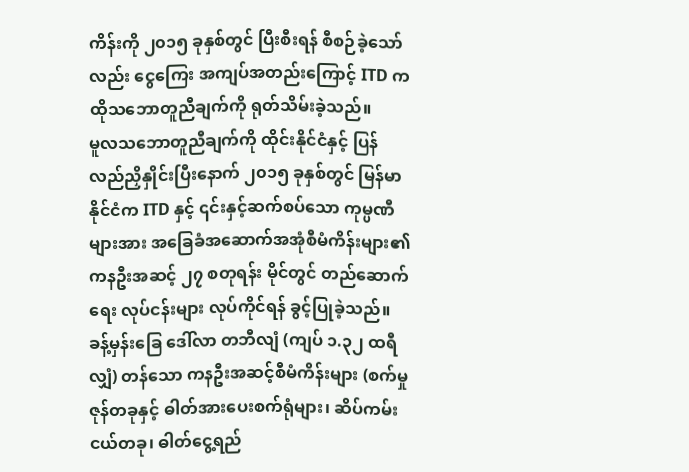ကိန်းကို ၂၀၁၅ ခုနှစ်တွင် ပြီးစီးရန် စီစဉ်ခဲ့သော်လည်း ငွေကြေး အကျပ်အတည်းကြောင့် ITD က ထိုသဘောတူညီချက်ကို ရုတ်သိမ်းခဲ့သည်။
မူလသဘောတူညီချက်ကို ထိုင်းနိုင်ငံနှင့် ပြန်လည်ညှိနှိုင်းပြီးနောက် ၂၀၁၅ ခုနှစ်တွင် မြန်မာနိုင်ငံက ITD နှင့် ၎င်းနှင့်ဆက်စပ်သော ကုမ္ပဏီများအား အခြေခံအဆောက်အအုံစီမံကိန်းများ၏ ကနဦးအဆင့် ၂၇ စတုရန်း မိုင်တွင် တည်ဆောက်ရေး လုပ်ငန်းများ လုပ်ကိုင်ရန် ခွင့်ပြုခဲ့သည်။ ခန့်မှန်းခြေ ဒေါ်လာ တဘီလျံ (ကျပ် ၁.၃၂ ထရီလျှံ) တန်သော ကနဦးအဆင့်စီမံကိန်းများ (စက်မှုဇုန်တခုနှင့် ဓါတ်အားပေးစက်ရုံများ၊ ဆိပ်ကမ်းငယ်တခု၊ ဓါတ်ငွေ့ရည်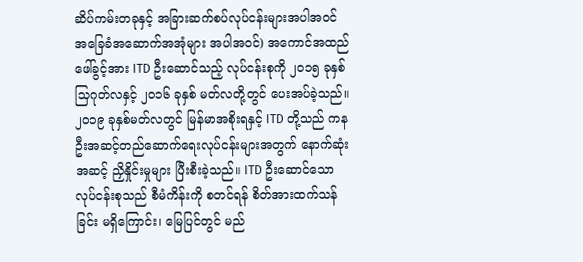ဆိပ်ကမ်းတခုနှင့် အခြားဆက်စပ်လုပ်ငန်းများအပါအဝင် အခြေခံအဆောက်အအုံများ အပါအဝင်) အကောင်အထည်ဖေါ်ခွင့်အား ITD ဦးဆောင်သည့် လုပ်ငန်းစုကို ၂၀၁၅ ခုနှစ် သြဂုတ်လနှင့် ၂၀၁၆ ခုနှစ် မတ်လတို့တွင် ပေးအပ်ခဲ့သည်။
၂၀၁၉ ခုနှစ်မတ်လတွင် မြန်မာအစိုးရနှင့် ITD တို့သည် ကနဦးအဆင့်တည်ဆောက်ရေးလုပ်ငန်းများအတွက် နောက်ဆုံးအဆင့် ညှိနှိုင်းမှုများ ပြီးစီးခဲ့သည်။ ITD ဦးဆောင်သော လုပ်ငန်းစုသည် စီမံကိန်းကို စတင်ရန် စိတ်အားထက်သန်ခြင်း မရှိကြောင်း၊ မြေပြင်တွင် မည်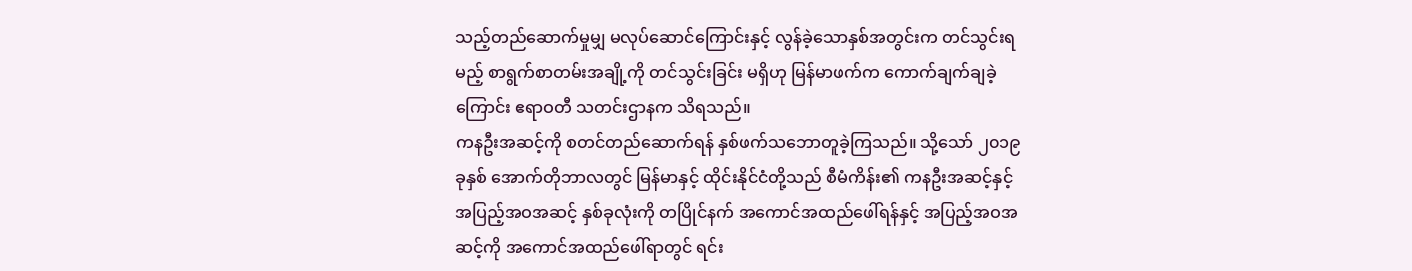သည့်တည်ဆောက်မှုမျှ မလုပ်ဆောင်ကြောင်းနှင့် လွန်ခဲ့သောနှစ်အတွင်းက တင်သွင်းရမည့် စာရွက်စာတမ်းအချို့ကို တင်သွင်းခြင်း မရှိဟု မြန်မာဖက်က ကောက်ချက်ချခဲ့ကြောင်း ဧရာဝတီ သတင်းဌာနက သိရသည်။
ကနဦးအဆင့်ကို စတင်တည်ဆောက်ရန် နှစ်ဖက်သဘောတူခဲ့ကြသည်။ သို့သော် ၂၀၁၉ ခုနှစ် အောက်တိုဘာလတွင် မြန်မာနှင့် ထိုင်းနိုင်ငံတို့သည် စီမံကိန်း၏ ကနဦးအဆင့်နှင့် အပြည့်အဝအဆင့် နှစ်ခုလုံးကို တပြိုင်နက် အကောင်အထည်ဖေါ်ရန်နှင့် အပြည့်အဝအဆင့်ကို အကောင်အထည်ဖေါ်ရာတွင် ရင်း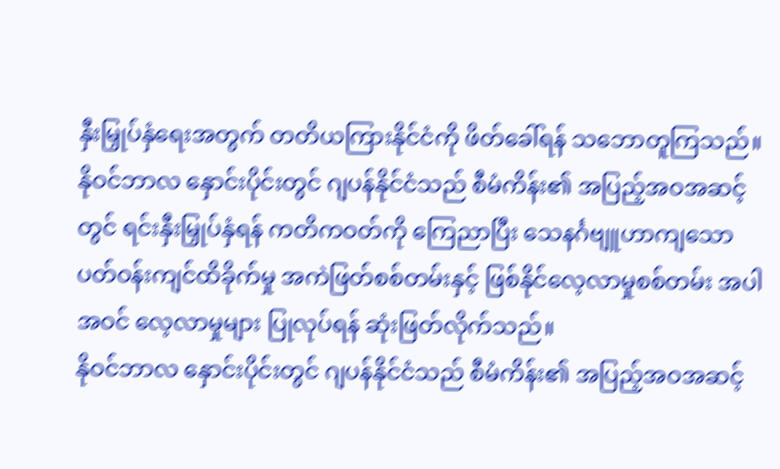နှီးမြှုပ်နှံရေးအတွက် တတိယကြားနိုင်ငံကို ဖိတ်ခေါ်ရန် သဘောတူကြသည်။
နိုဝင်ဘာလ နှောင်းပိုင်းတွင် ဂျပန်နိုင်ငံသည် စီမံကိန်း၏ အပြည့်အဝအဆင့်တွင် ရင်းနှီးမြှုပ်နှံရန် ကတိကဝတ်ကို ကြေညာပြီး သေနင်္ဂဗျူဟာကျသော ပတ်ဝန်းကျင်ထိခိုက်မှု အကဲဖြတ်စစ်တမ်းနှင့် ဖြစ်နိုင်လေ့လာမှုစစ်တမ်း အပါအဝင် လေ့လာမှုများ ပြုလုပ်ရန် ဆုံးဖြတ်လိုက်သည်။
နိုဝင်ဘာလ နှောင်းပိုင်းတွင် ဂျပန်နိုင်ငံသည် စီမံကိန်း၏ အပြည့်အဝအဆင့်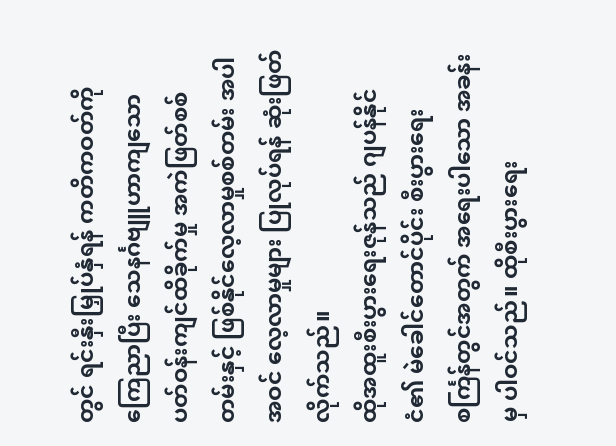တွင် ရင်းနှီးမြှုပ်နှံရန် ကတိကဝတ်ကို ကြေညာပြီး သေနင်္ဂဗျူဟာကျသော ပတ်ဝန်းကျင်ထိခိုက်မှု အကဲဖြတ်စစ်တမ်းနှင့် ဖြစ်နိုင်လေ့လာမှုစစ်တမ်း အပါအဝင် လေ့လာမှုများ ပြုလုပ်ရန် ဆုံးဖြတ်လိုက်သည်။
ထိုအထူးစီးပွားရေးဇုန်သည် ဂျပန်နိုင်ငံ၏ မဲခေါင်တောင်ပိုင်း စီးပွားရေး စင်္ကြန်တွင်အတွက် အရေးပါသော အခန်းမှ ပါဝင်သည်။ ထိုစီးပွားရေး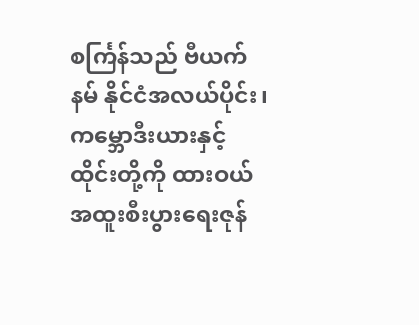စင်္ကြန်သည် ဗီယက်နမ် နိုင်ငံအလယ်ပိုင်း၊ ကမ္ဘောဒီးယားနှင့် ထိုင်းတို့ကို ထားဝယ်အထူးစီးပွားရေးဇုန်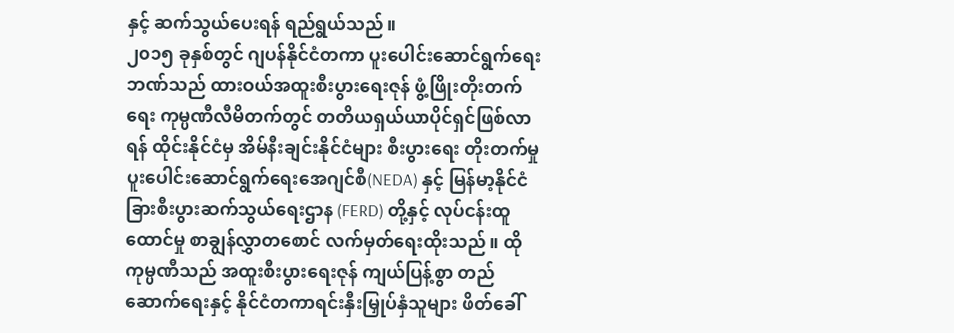နှင့် ဆက်သွယ်ပေးရန် ရည်ရွယ်သည်။
၂၀၁၅ ခုနှစ်တွင် ဂျပန်နိုင်ငံတကာ ပူးပေါင်းဆောင်ရွက်ရေးဘဏ်သည် ထားဝယ်အထူးစီးပွားရေးဇုန် ဖွံ့ဖြိုးတိုးတက်ရေး ကုမ္ပဏီလီမိတက်တွင် တတိယရှယ်ယာပိုင်ရှင်ဖြစ်လာရန် ထိုင်းနိုင်ငံမှ အိမ်နီးချင်းနိုင်ငံများ စီးပွားရေး တိုးတက်မှု ပူးပေါင်းဆောင်ရွက်ရေးအေဂျင်စီ(NEDA) နှင့် မြန်မာ့နိုင်ငံခြားစီးပွားဆက်သွယ်ရေးဌာန (FERD) တို့နှင့် လုပ်ငန်းထူထောင်မှု စာချွန်လွှာတစောင် လက်မှတ်ရေးထိုးသည်။ ထိုကုမ္ပဏီသည် အထူးစီးပွားရေးဇုန် ကျယ်ပြန့်စွာ တည်ဆောက်ရေးနှင့် နိုင်ငံတကာရင်းနှီးမြှုပ်နှံသူများ ဖိတ်ခေါ်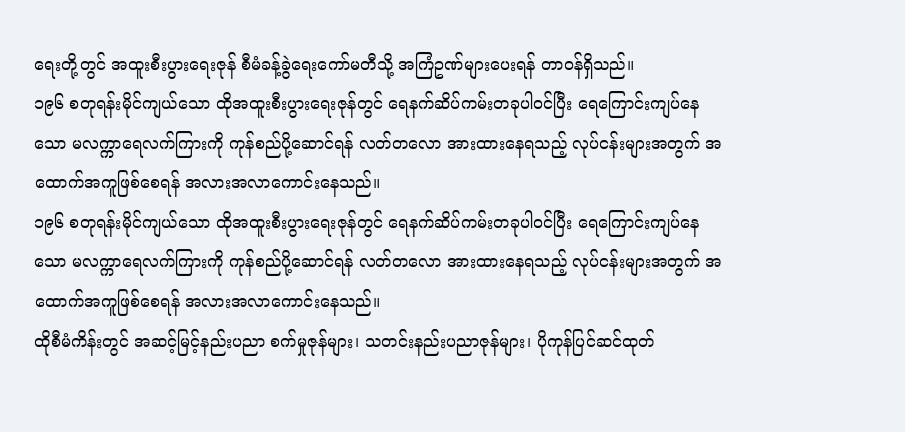ရေးတို့တွင် အထူးစီးပွားရေးဇုန် စီမံခန့်ခွဲရေးကော်မတီသို့ အကြံဥဏ်များပေးရန် တာဝန်ရှိသည်။
၁၉၆ စတုရန်းမိုင်ကျယ်သော ထိုအထူးစီးပွားရေးဇုန်တွင် ရေနက်ဆိပ်ကမ်းတခုပါဝင်ပြီး ရေကြောင်းကျပ်နေသော မလက္ကာရေလက်ကြားကို ကုန်စည်ပို့ဆောင်ရန် လတ်တလော အားထားနေရသည့် လုပ်ငန်းများအတွက် အထောက်အကူဖြစ်စေရန် အလားအလာကောင်းနေသည်။
၁၉၆ စတုရန်းမိုင်ကျယ်သော ထိုအထူးစီးပွားရေးဇုန်တွင် ရေနက်ဆိပ်ကမ်းတခုပါဝင်ပြီး ရေကြောင်းကျပ်နေသော မလက္ကာရေလက်ကြားကို ကုန်စည်ပို့ဆောင်ရန် လတ်တလော အားထားနေရသည့် လုပ်ငန်းများအတွက် အထောက်အကူဖြစ်စေရန် အလားအလာကောင်းနေသည်။
ထိုစီမံကိန်းတွင် အဆင့်မြင့်နည်းပညာ စက်မှုဇုန်များ၊ သတင်းနည်းပညာဇုန်များ၊ ပိုကုန်ပြင်ဆင်ထုတ်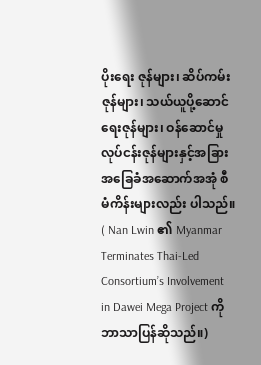ပိုးရေး ဇုန်များ၊ ဆိပ်ကမ်းဇုန်များ၊ သယ်ယူပို့ဆောင်ရေးဇုန်များ၊ ဝန်ဆောင်မှုလုပ်ငန်းဇုန်များနှင့်အခြားအခြေခံအဆောက်အအုံ စီမံကိန်းများလည်း ပါသည်။
( Nan Lwin ၏ Myanmar Terminates Thai-Led Consortium’s Involvement in Dawei Mega Project ကို ဘာသာပြန်ဆိုသည်။)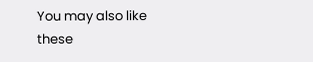You may also like these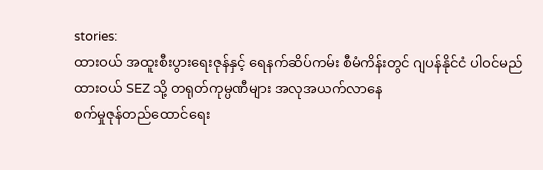stories:
ထားဝယ် အထူးစီးပွားရေးဇုန်နှင့် ရေနက်ဆိပ်ကမ်း စီမံကိန်းတွင် ဂျပန်နိုင်ငံ ပါဝင်မည်
ထားဝယ် SEZ သို့ တရုတ်ကုမ္ပဏီများ အလုအယက်လာနေ
စက်မှုဇုန်တည်ထောင်ရေး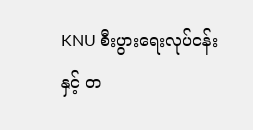KNU စီးပွားရေးလုပ်ငန်းနှင့် တ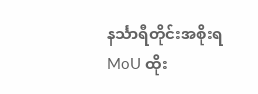နင်္သာရီတိုင်းအစိုးရ MoU ထိုး